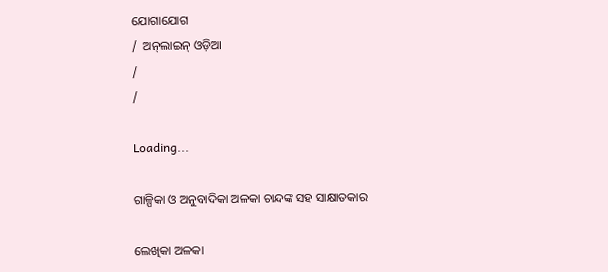ଯୋଗାଯୋଗ
/  ଅନ୍‌ଲାଇନ୍ ଓଡ଼ିଆ
/
/

Loading...

ଗାଳ୍ପିକା ଓ ଅନୁବାଦିକା ଅଳକା ଚାନ୍ଦଙ୍କ ସହ ସାକ୍ଷାତକାର

ଲେଖିକା ଅଳକା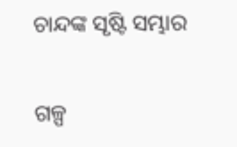ଚାନ୍ଦଙ୍କ ସୃଷ୍ଟି ସମ୍ଭାର

ଗଳ୍ପ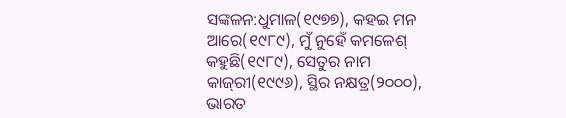ସଙ୍କଳନ:ଧୁମାଳ(୧୯୭୭), କହଇ ମନ ଆରେ(୧୯୮୯), ମୁଁ ନୁହେଁ କମଳେଶ୍‌ କହୁଛି(୧୯୮୯), ସେତୁର ନାମ କାଜ୍‌ରୀ(୧୯୯୬), ସ୍ଥିର ନକ୍ଷତ୍ର(୨୦୦୦), ଭାରତ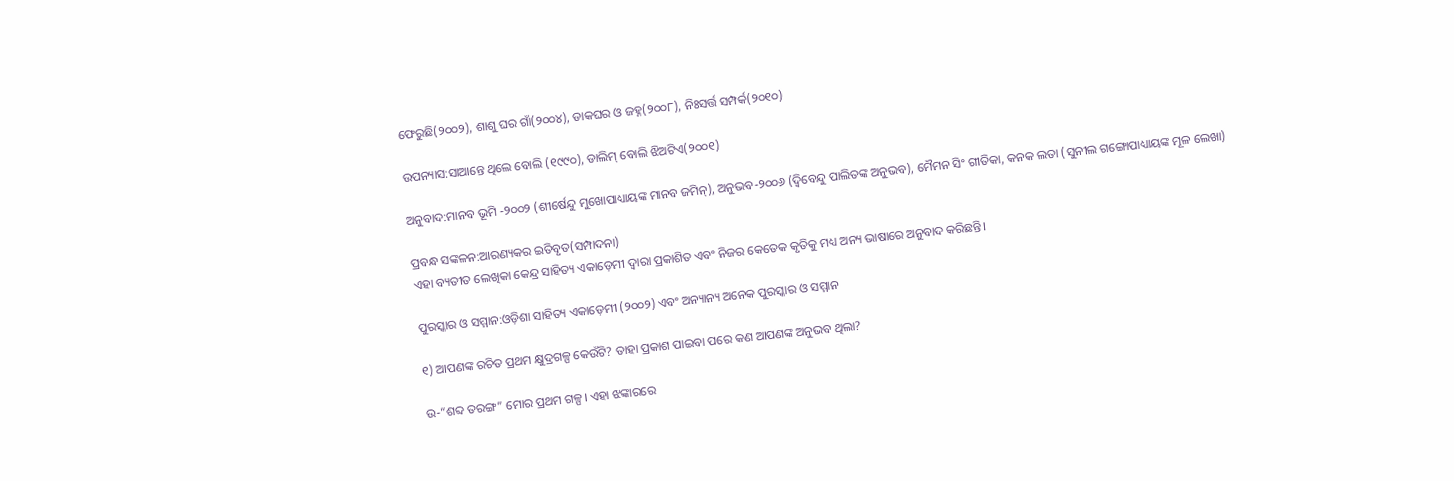ଫେରୁଛି(୨୦୦୨), ଶାଶୁ ଘର ଗାଁ(୨୦୦୪), ଡାକଘର ଓ ଜହ୍ନ(୨୦୦୮), ନିଃସର୍ତ୍ତ ସମ୍ପର୍କ(୨୦୧୦)

ଉପନ୍ୟାସ:ସାଆନ୍ତେ ଥିଲେ ବୋଲି (୧୯୯୦), ଡାଲିମ୍‌ ବୋଲି ଝିଅଟିଏ(୨୦୦୧)

ଅନୁବାଦ:ମାନବ ଭୂମି -୨୦୦୨ (ଶୀର୍ଷେନ୍ଦୁ ମୁଖୋପାଧ୍ୟାୟଙ୍କ ମାନବ ଜମିନ୍‌), ଅନୁଭବ-୨୦୦୬ (ଦ୍ବିବେନ୍ଦୁ ପାଲିତଙ୍କ ଅନୁଭବ), ମୈମନ ସିଂ ଗୀତିକା, କନକ ଲତା (ସୁନୀଲ ଗଙ୍ଗୋପାଧ୍ୟାୟଙ୍କ ମୂଳ ଲେଖା)

ପ୍ରବନ୍ଧ ସଙ୍କଳନ:ଆରଣ୍ୟକର ଇତିବୃତ(ସମ୍ପାଦନା)
ଏହା ବ୍ୟତୀତ ଲେଖିକା କେନ୍ଦ୍ର ସାହିତ୍ୟ ଏକାଡ଼େମୀ ଦ୍ବାରା ପ୍ରକାଶିତ ଏବଂ ନିଜର କେତେକ କୃତିକୁ ମଧ୍ୟ ଅନ୍ୟ ଭାଷାରେ ଅନୁବାଦ କରିଛନ୍ତି।

ପୁରସ୍କାର ଓ ସମ୍ମାନ:ଓଡ଼ିଶା ସାହିତ୍ୟ ଏକାଡ଼େମୀ (୨୦୦୨) ଏବଂ ଅନ୍ୟାନ୍ୟ ଅନେକ ପୁରସ୍କାର ଓ ସମ୍ମାନ

୧) ଆପଣଙ୍କ ରଚିତ ପ୍ରଥମ କ୍ଷୁଦ୍ରଗଳ୍ପ କେଉଁଟି? ତାହା ପ୍ରକାଶ ପାଇବା ପରେ କଣ ଆପଣଙ୍କ ଅନୁଭବ ଥିଲା?

ଉ-“ଶବ୍ଦ ତରଙ୍ଗ” ମୋର ପ୍ରଥମ ଗଳ୍ପ। ଏହା ଝଙ୍କାରରେ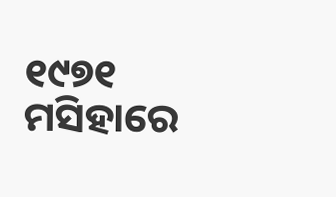୧୯୭୧ ମସିହାରେ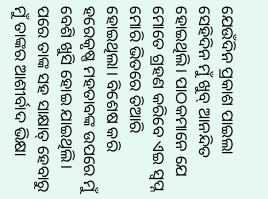ଯେଉଁଦିନ ପ୍ରକାଶ ପାଇଲା ସେହିଦିନ ମୁଁ ଖୁବ୍‌ ଆନନ୍ଦିତ ହୋଇଥିଲି। ପାଠକମାନେ ଯେ ମୋତେ ଗ୍ରହଣ କରିବେ ଏଇ ସ୍ବପ୍ନ ମୋରି ଭିତରେ ତିଆରି ହୋଇଥିଲା। ବିଶେଷ କରି ହରେକୃଷ୍ଣ ମହତାବଙ୍କ ଉପରେ ମୁଁ ବେଶି ଖୁସି ହୋଇ ଯାଇଥିଲି। ପରେ ତାଙ୍କ ସହ ସାକ୍ଷାତ୍‌ ହେବାରୁ ମୁଁ ତାଙ୍କର ଆଶୀର୍ବାଦ ଭିକ୍ଷା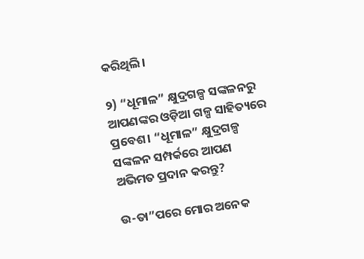କରିଥିଲି।

୨) “ଧୂମାଳ” କ୍ଷୁଦ୍ରଗଳ୍ପ ସଙ୍କଳନରୁ ଆପଣଙ୍କର ଓଡ଼ିଆ ଗଳ୍ପ ସାହିତ୍ୟରେ ପ୍ରବେଶ। “ଧୂମାଳ” କ୍ଷୁଦ୍ରଗଳ୍ପ ସଙ୍କଳନ ସମ୍ପର୍କରେ ଆପଣ ଅଭିମତ ପ୍ରଦାନ କରନ୍ତୁ?

ଉ-ତା”ପରେ ମୋର ଅନେକ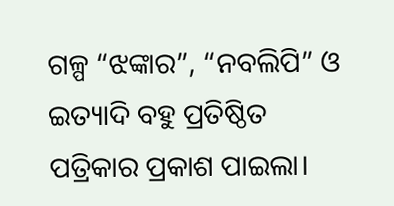ଗଳ୍ପ “ଝଙ୍କାର”, “ନବଲିପି” ଓ ଇତ୍ୟାଦି ବହୁ ପ୍ରତିଷ୍ଠିତ ପତ୍ରିକାର ପ୍ରକାଶ ପାଇଲା।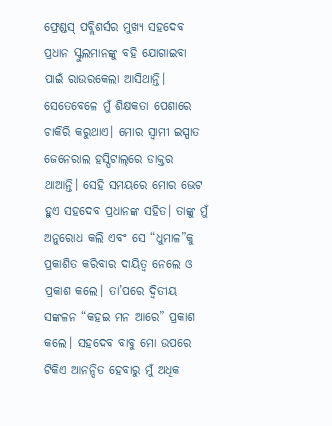ଫ୍ରେଣ୍ଡସ୍ ପବ୍ଲିଶର୍ସର ମୁଖ୍ୟ ସହଦେବ ପ୍ରଧାନ ସ୍କୁଲମାନଙ୍କୁ ବହି ଯୋଗାଇବା ପାଇଁ ରାଉରକେଲା ଆସିଥାନ୍ତି। ସେତେବେଳେ ମୁଁ ଶିକ୍ଷକତା ପେଶାରେ ଚାକିରି କରୁଥାଏ। ମୋର ସ୍ବାମୀ ଇସ୍ପାତ ଜେନେରାଲ ହସ୍ପିଟାଲ୍‌ରେ ଡାକ୍ତର ଥାଆନ୍ତି। ସେହି ସମୟରେ ମୋର ଭେଟ ହୁଏ ସହଦେବ ପ୍ରଧାନଙ୍କ ସହିତ। ତାଙ୍କୁ ମୁଁ ଅନୁରୋଧ କଲି ଏବଂ ସେ “ଧୁମାଳ”କୁ ପ୍ରକାଶିତ କରିବାର ଦାୟିତ୍ବ ନେଲେ ଓ ପ୍ରକାଶ କଲେ। ତା’ପରେ ଦ୍ବିତୀୟ ସଙ୍କଳନ “କହଇ ମନ ଆରେ” ପ୍ରକାଶ କଲେ। ସହଦେବ ବାବୁ ମୋ ଉପରେ ଟିକିଏ ଆନନ୍ଦିତ ହେବାରୁ ମୁଁ ଅଧିକ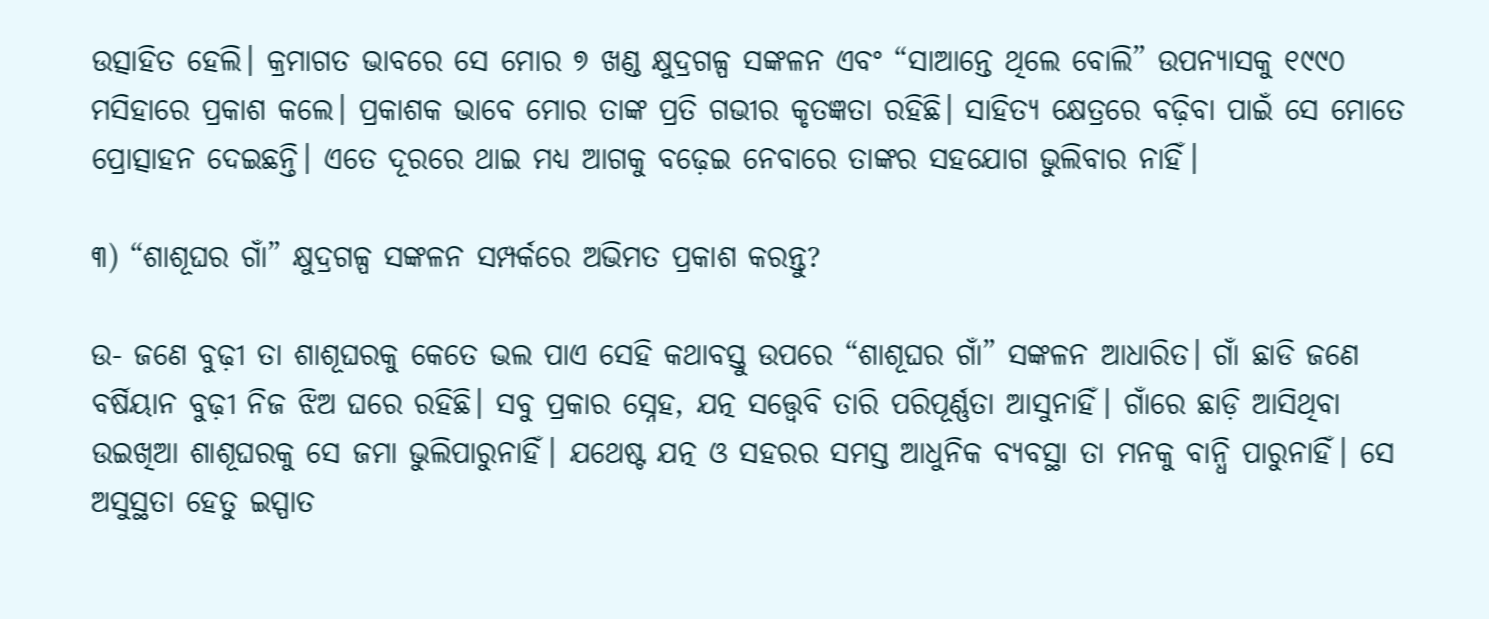ଉତ୍ସାହିତ ହେଲି। କ୍ରମାଗତ ଭାବରେ ସେ ମୋର ୭ ଖଣ୍ଡ କ୍ଷୁଦ୍ରଗଳ୍ପ ସଙ୍କଳନ ଏବଂ “ସାଆନ୍ତେ ଥିଲେ ବୋଲି” ଉପନ୍ୟାସକୁ ୧୯୯୦ ମସିହାରେ ପ୍ରକାଶ କଲେ। ପ୍ରକାଶକ ଭାବେ ମୋର ତାଙ୍କ ପ୍ରତି ଗଭୀର କୃତଜ୍ଞତା ରହିଛି। ସାହିତ୍ୟ କ୍ଷେତ୍ରରେ ବଢ଼ିବା ପାଇଁ ସେ ମୋତେ ପ୍ରୋତ୍ସାହନ ଦେଇଛନ୍ତି। ଏତେ ଦୂରରେ ଥାଇ ମଧ୍ୟ ଆଗକୁ ବଢ଼େଇ ନେବାରେ ତାଙ୍କର ସହଯୋଗ ଭୁଲିବାର ନାହିଁ।

୩) “ଶାଶୂଘର ଗାଁ” କ୍ଷୁଦ୍ରଗଳ୍ପ ସଙ୍କଳନ ସମ୍ପର୍କରେ ଅଭିମତ ପ୍ରକାଶ କରନ୍ତୁ?

ଉ- ଜଣେ ବୁଢ଼ୀ ତା ଶାଶୂଘରକୁ କେତେ ଭଲ ପାଏ ସେହି କଥାବସ୍ତୁ ଉପରେ “ଶାଶୂଘର ଗାଁ” ସଙ୍କଳନ ଆଧାରିତ। ଗାଁ ଛାଡି ଜଣେ ବର୍ଷିୟାନ ବୁଢ଼ୀ ନିଜ ଝିଅ ଘରେ ରହିଛି। ସବୁ ପ୍ରକାର ସ୍ନେହ, ଯତ୍ନ ସତ୍ତ୍ବେବି ତାରି ପରିପୂର୍ଣ୍ଣତା ଆସୁନାହିଁ। ଗାଁରେ ଛାଡ଼ି ଆସିଥିବା ଉଇଖିଆ ଶାଶୂଘରକୁ ସେ ଜମା ଭୁଲିପାରୁନାହିଁ। ଯଥେଷ୍ଟ ଯତ୍ନ ଓ ସହରର ସମସ୍ତ ଆଧୁନିକ ବ୍ୟବସ୍ଥା ତା ମନକୁ ବାନ୍ଧି ପାରୁନାହିଁ। ସେ ଅସୁସ୍ଥତା ହେତୁ ଇସ୍ପାତ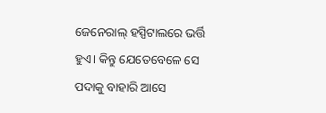ଜେନେରାଲ୍‌ ହସ୍ପିଟାଲରେ ଭର୍ତ୍ତି ହୁଏ। କିନ୍ତୁ ଯେତେବେଳେ ସେ ପଦାକୁ ବାହାରି ଆସେ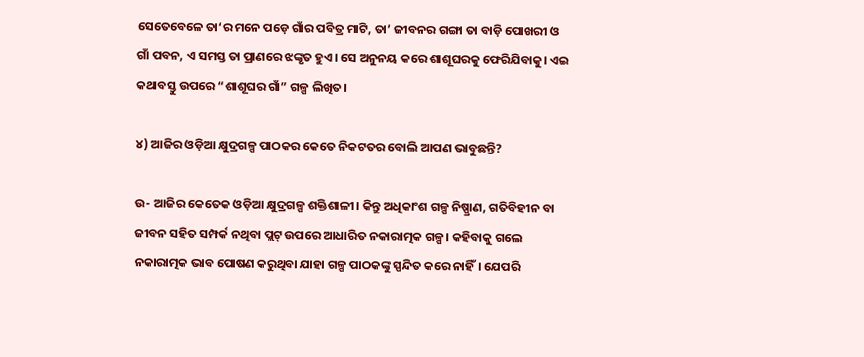ସେତେବେଳେ ତା‘ର ମନେ ପଡ଼େ ଗାଁର ପବିତ୍ର ମାଟି, ତା’ ଜୀବନର ଗଙ୍ଗା ତା ବାଡ଼ି ପୋଖରୀ ଓ ଗାଁ ପବନ, ଏ ସମସ୍ତ ତା ପ୍ରାଣରେ ଝଙ୍କୃତ ହୁଏ। ସେ ଅନୁନୟ କରେ ଶାଶୂଘରକୁ ଫେରିଯିବାକୁ। ଏଇ କଥାବସ୍ତୁ ଉପରେ “ଶାଶୂଘର ଗାଁ” ଗଳ୍ପ ଲିଖିତ।

୪) ଆଜିର ଓଡ଼ିଆ କ୍ଷୁଦ୍ରଗଳ୍ପ ପାଠକର କେତେ ନିକଟତର ବୋଲି ଆପଣ ଭାବୁଛନ୍ତି?

ଉ- ଆଜିର କେତେକ ଓଡ଼ିଆ କ୍ଷୁଦ୍ରଗଳ୍ପ ଶକ୍ତିଶାଳୀ। କିନ୍ତୁ ଅଧିକାଂଶ ଗଳ୍ପ ନିଷ୍ପ୍ରାଣ, ଗତିବିହୀନ ବା ଜୀବନ ସହିତ ସମ୍ପର୍କ ନଥିବା ପ୍ଲଟ୍‌ ଉପରେ ଆଧାରିତ ନକାରାତ୍ମକ ଗଳ୍ପ। କହିବାକୁ ଗଲେ ନକାରାତ୍ମକ ଭାବ ପୋଷଣ କରୁଥିବା ଯାହା ଗଳ୍ପ ପାଠକଙ୍କୁ ସ୍ପନ୍ଦିତ କରେ ନାହିଁ। ଯେପରି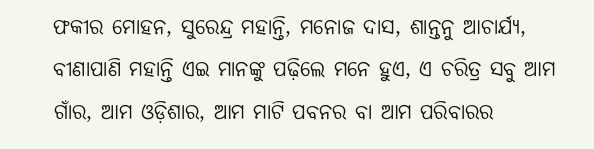ଫକୀର ମୋହନ, ସୁରେନ୍ଦ୍ର ମହାନ୍ତି, ମନୋଜ ଦାସ, ଶାନ୍ତନୁ ଆଚାର୍ଯ୍ୟ, ବୀଣାପାଣି ମହାନ୍ତି ଏଇ ମାନଙ୍କୁ ପଢ଼ିଲେ ମନେ ହୁଏ, ଏ ଚରିତ୍ର ସବୁ ଆମ ଗାଁର, ଆମ ଓଡ଼ିଶାର, ଆମ ମାଟି ପବନର ବା ଆମ ପରିବାରର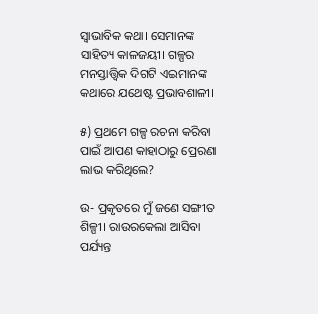ସ୍ବାଭାବିକ କଥା। ସେମାନଙ୍କ ସାହିତ୍ୟ କାଳଜୟୀ। ଗଳ୍ପର ମନସ୍ତାତ୍ତ୍ବିକ ଦିଗଟି ଏଇମାନଙ୍କ କଥାରେ ଯଥେଷ୍ଟ ପ୍ରଭାବଶାଳୀ।

୫) ପ୍ରଥମେ ଗଳ୍ପ ରଚନା କରିବା ପାଇଁ ଆପଣ କାହାଠାରୁ ପ୍ରେରଣା ଲାଭ କରିଥିଲେ?

ଉ- ପ୍ରକୃତରେ ମୁଁ ଜଣେ ସଙ୍ଗୀତ ଶିଳ୍ପୀ। ରାଉରକେଲା ଆସିବା ପର୍ଯ୍ୟନ୍ତ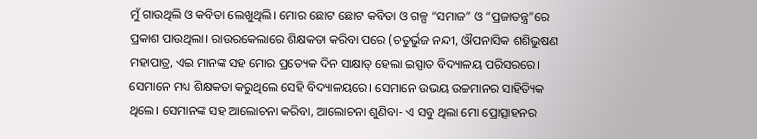ମୁଁ ଗାଉଥିଲି ଓ କବିତା ଲେଖୁଥିଲି। ମୋର ଛୋଟ ଛୋଟ କବିତା ଓ ଗଳ୍ପ “ସମାଜ” ଓ “ପ୍ରଜାତନ୍ତ୍ର”ରେ ପ୍ରକାଶ ପାଉଥିଲା। ରାଉରକେଲାରେ ଶିକ୍ଷକତା କରିବା ପରେ (ଚତୁର୍ଭୁଜ ନନ୍ଦୀ, ଔପନାସିକ ଶଶିଭୁଷଣ ମହାପାତ୍ର, ଏଇ ମାନଙ୍କ ସହ ମୋର ପ୍ରତ୍ୟେକ ଦିନ ସାକ୍ଷାତ୍‌ ହେଲା ଇସ୍ପାତ ବିଦ୍ୟାଳୟ ପରିସରରେ। ସେମାନେ ମଧ୍ୟ ଶିକ୍ଷକତା କରୁଥିଲେ ସେହି ବିଦ୍ୟାଳୟରେ। ସେମାନେ ଉଭୟ ଉଚ୍ଚମାନର ସାହିତ୍ୟିକ ଥିଲେ। ସେମାନଙ୍କ ସହ ଆଲୋଚନା କରିବା, ଆଲୋଚନା ଶୁଣିବା- ଏ ସବୁ ଥିଲା ମୋ ପ୍ରୋତ୍ସାହନର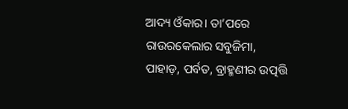ଆଦ୍ୟ ଓଁକାର। ତା’ପରେ ରାଉରକେଲାର ସବୁଜିମା, ପାହାଡ଼, ପର୍ବତ, ବ୍ରାହ୍ମଣୀର ଉତ୍ପତ୍ତି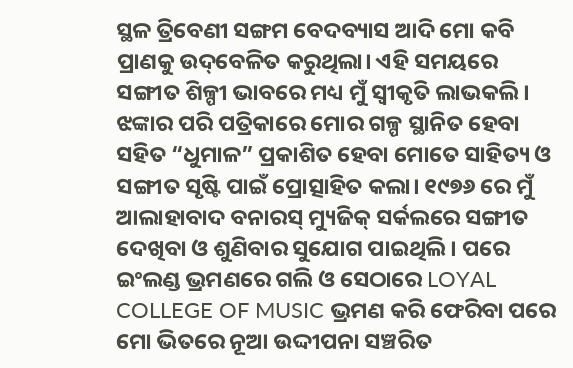ସ୍ଥଳ ତ୍ରିବେଣୀ ସଙ୍ଗମ ବେଦବ୍ୟାସ ଆଦି ମୋ କବି ପ୍ରାଣକୁ ଉଦ୍‌ବେଳିତ କରୁଥିଲା। ଏହି ସମୟରେ ସଙ୍ଗୀତ ଶିଳ୍ପୀ ଭାବରେ ମଧ୍ୟ ମୁଁ ସ୍ବୀକୃତି ଲାଭକଲି। ଝଙ୍କାର ପରି ପତ୍ରିକାରେ ମୋର ଗଳ୍ପ ସ୍ଥାନିତ ହେବା ସହିତ “ଧୁମାଳ” ପ୍ରକାଶିତ ହେବା ମୋତେ ସାହିତ୍ୟ ଓ ସଙ୍ଗୀତ ସୃଷ୍ଟି ପାଇଁ ପ୍ରୋତ୍ସାହିତ କଲା। ୧୯୭୬ ରେ ମୁଁ ଆଲାହାବାଦ ବନାରସ୍ ମ୍ୟୁଜିକ୍ ସର୍କଲରେ ସଙ୍ଗୀତ ଦେଖିବା ଓ ଶୁଣିବାର ସୁଯୋଗ ପାଇଥିଲି। ପରେ ଇଂଲଣ୍ଡ ଭ୍ରମଣରେ ଗଲି ଓ ସେଠାରେ LOYAL COLLEGE OF MUSIC ଭ୍ରମଣ କରି ଫେରିବା ପରେ ମୋ ଭିତରେ ନୂଆ ଉଦ୍ଦୀପନା ସଞ୍ଚରିତ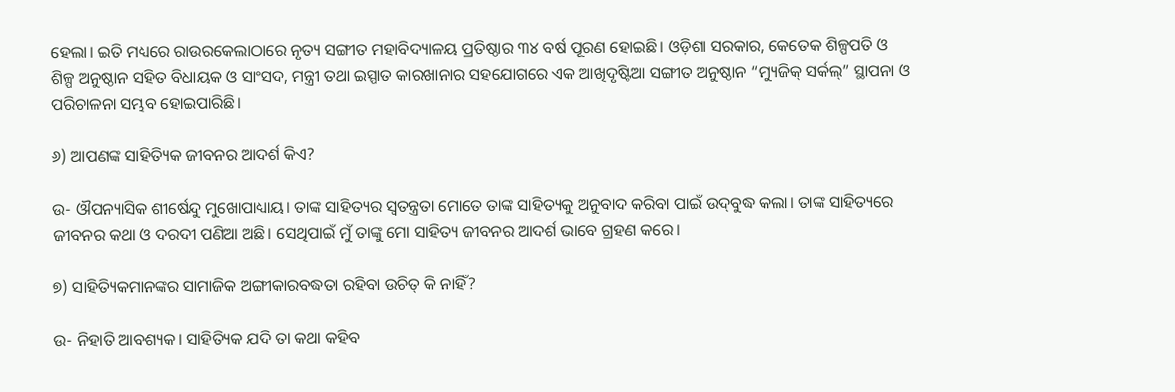ହେଲା। ଇତି ମଧ୍ୟରେ ରାଉରକେଲାଠାରେ ନୃତ୍ୟ ସଙ୍ଗୀତ ମହାବିଦ୍ୟାଳୟ ପ୍ରତିଷ୍ଠାର ୩୪ ବର୍ଷ ପୂରଣ ହୋଇଛି। ଓଡ଼ିଶା ସରକାର, କେତେକ ଶିଳ୍ପପତି ଓ ଶିଳ୍ପ ଅନୁଷ୍ଠାନ ସହିତ ବିଧାୟକ ଓ ସାଂସଦ, ମନ୍ତ୍ରୀ ତଥା ଇସ୍ପାତ କାରଖାନାର ସହଯୋଗରେ ଏକ ଆଖିଦୃଷ୍ଟିଆ ସଙ୍ଗୀତ ଅନୁଷ୍ଠାନ “ମ୍ୟୁଜିକ୍ ସର୍କଲ୍” ସ୍ଥାପନା ଓ ପରିଚାଳନା ସମ୍ଭବ ହୋଇପାରିଛି।

୬) ଆପଣଙ୍କ ସାହିତ୍ୟିକ ଜୀବନର ଆଦର୍ଶ କିଏ?

ଉ- ଔପନ୍ୟାସିକ ଶୀର୍ଷେନ୍ଦୁ ମୁଖୋପାଧ୍ୟାୟ। ତାଙ୍କ ସାହିତ୍ୟର ସ୍ବତନ୍ତ୍ରତା ମୋତେ ତାଙ୍କ ସାହିତ୍ୟକୁ ଅନୁବାଦ କରିବା ପାଇଁ ଉଦ୍‌ବୁଦ୍ଧ କଲା। ତାଙ୍କ ସାହିତ୍ୟରେ ଜୀବନର କଥା ଓ ଦରଦୀ ପଣିଆ ଅଛି। ସେଥିପାଇଁ ମୁଁ ତାଙ୍କୁ ମୋ ସାହିତ୍ୟ ଜୀବନର ଆଦର୍ଶ ଭାବେ ଗ୍ରହଣ କରେ।

୭) ସାହିତ୍ୟିକମାନଙ୍କର ସାମାଜିକ ଅଙ୍ଗୀକାରବଦ୍ଧତା ରହିବା ଉଚିତ୍ କି ନାହିଁ?

ଉ- ନିହାତି ଆବଶ୍ୟକ। ସାହିତ୍ୟିକ ଯଦି ତା କଥା କହିବ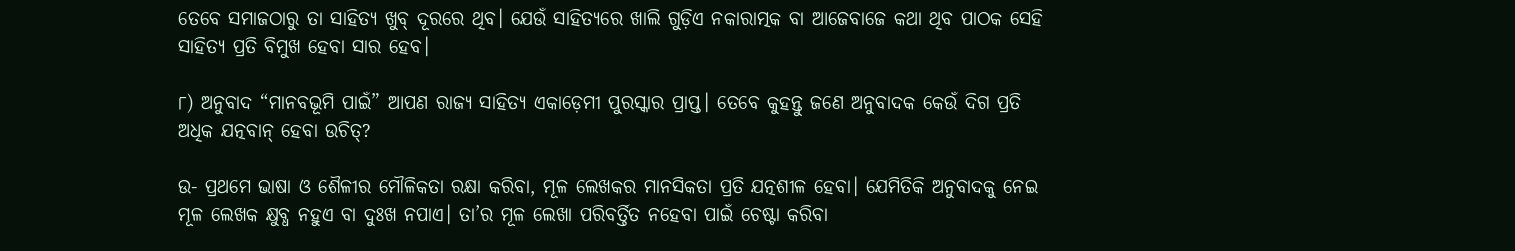ତେବେ ସମାଜଠାରୁ ତା ସାହିତ୍ୟ ଖୁବ୍ ଦୂରରେ ଥିବ। ଯେଉଁ ସାହିତ୍ୟରେ ଖାଲି ଗୁଡ଼ିଏ ନକାରାତ୍ମକ ବା ଆଜେବାଜେ କଥା ଥିବ ପାଠକ ସେହି ସାହିତ୍ୟ ପ୍ରତି ବିମୁଖ ହେବା ସାର ହେବ।

୮) ଅନୁବାଦ “ମାନବଭୂମି ପାଇଁ” ଆପଣ ରାଜ୍ୟ ସାହିତ୍ୟ ଏକାଡ଼େମୀ ପୁରସ୍କାର ପ୍ରାପ୍ତ। ତେବେ କୁହନ୍ତୁ ଜଣେ ଅନୁବାଦକ କେଉଁ ଦିଗ ପ୍ରତି ଅଧିକ ଯତ୍ନବାନ୍ ହେବା ଉଚିତ୍?

ଉ- ପ୍ରଥମେ ଭାଷା ଓ ଶୈଳୀର ମୌଳିକତା ରକ୍ଷା କରିବା, ମୂଳ ଲେଖକର ମାନସିକତା ପ୍ରତି ଯତ୍ନଶୀଳ ହେବା। ଯେମିତିକି ଅନୁବାଦକୁ ନେଇ ମୂଳ ଲେଖକ କ୍ଷୁବ୍ଧ ନହୁଏ ବା ଦୁଃଖ ନପାଏ। ତା’ର ମୂଳ ଲେଖା ପରିବର୍ତ୍ତିତ ନହେବା ପାଇଁ ଚେଷ୍ଟା କରିବା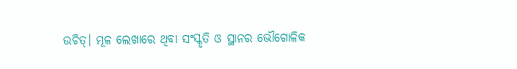ଉଚିତ୍। ମୂଳ ଲେଖାରେ ଥିବା ସଂସ୍କୃତି ଓ ସ୍ଥାନର ଭୌଗୋଳିକ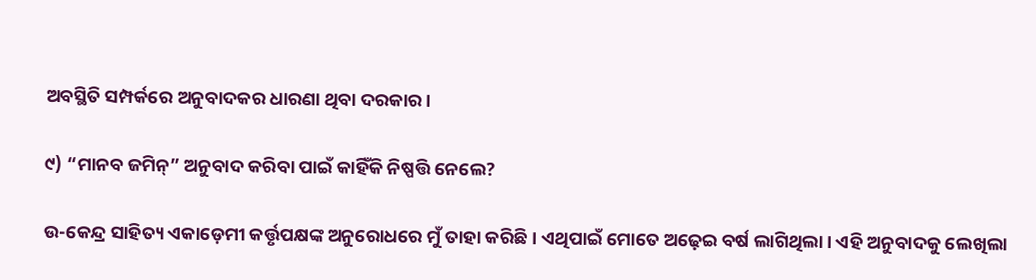ଅବସ୍ଥିତି ସମ୍ପର୍କରେ ଅନୁବାଦକର ଧାରଣା ଥିବା ଦରକାର।

୯) “ମାନବ ଜମିନ୍” ଅନୁବାଦ କରିବା ପାଇଁ କାହିଁକି ନିଷ୍ପତ୍ତି ନେଲେ?

ଉ-କେନ୍ଦ୍ର ସାହିତ୍ୟ ଏକାଡ଼େମୀ କର୍ତ୍ତୃପକ୍ଷଙ୍କ ଅନୁରୋଧରେ ମୁଁ ତାହା କରିଛି। ଏଥିପାଇଁ ମୋତେ ଅଢ଼େଇ ବର୍ଷ ଲାଗିଥିଲା। ଏହି ଅନୁବାଦକୁ ଲେଖିଲା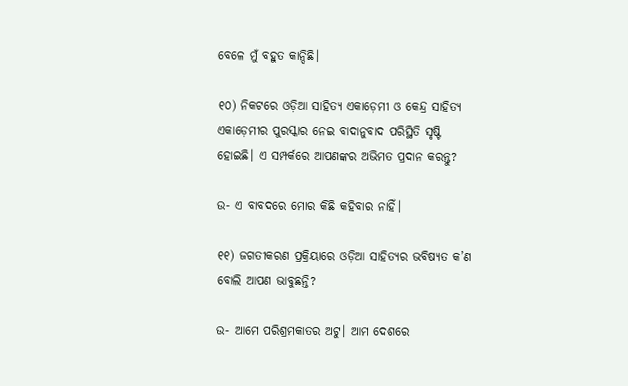ବେଳେ ମୁଁ ବହୁତ କାନ୍ଦିଛି।

୧୦) ନିକଟରେ ଓଡ଼ିଆ ସାହିତ୍ୟ ଏକାଡ଼େମୀ ଓ କେନ୍ଦ୍ର ସାହିତ୍ୟ ଏକାଡ଼େମୀର ପୁରସ୍କାର ନେଇ ବାଦାନୁବାଦ ପରିସ୍ଥିତି ସୃଷ୍ଟି ହୋଇଛି। ଏ ସମ୍ପର୍କରେ ଆପଣଙ୍କର ଅଭିମତ ପ୍ରଦାନ କରନ୍ତୁ?

ଉ- ଏ ବାବଦରେ ମୋର କିଛି କହିବାର ନାହିଁ।

୧୧) ଜଗତୀକରଣ ପ୍ରକ୍ରିୟାରେ ଓଡ଼ିଆ ସାହିତ୍ୟର ଭବିଷ୍ୟତ କ’ଣ ବୋଲି ଆପଣ ଭାବୁଛନ୍ତି?

ଉ- ଆମେ ପରିଶ୍ରମକାତର ଅଟୁ। ଆମ ଦେଶରେ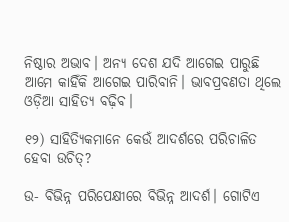ନିଷ୍ଠାର ଅଭାବ। ଅନ୍ୟ ଦେଶ ଯଦି ଆଗେଇ ପାରୁଛି ଆମେ କାହିଁକି ଆଗେଇ ପାରିବାନି। ଭାବପ୍ରବଣତା ଥିଲେ ଓଡ଼ିଆ ସାହିତ୍ୟ ବଢ଼ିବ।

୧୨) ସାହିତ୍ୟିକମାନେ କେଉଁ ଆଦର୍ଶରେ ପରିଚାଳିତ ହେବା ଉଚିତ୍?

ଉ- ବିଭିନ୍ନ ପରିପେକ୍ଷୀରେ ବିଭିନ୍ନ ଆଦର୍ଶ। ଗୋଟିଏ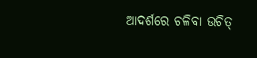ଆଦର୍ଶରେ ଚଳିବା ଉଚିତ୍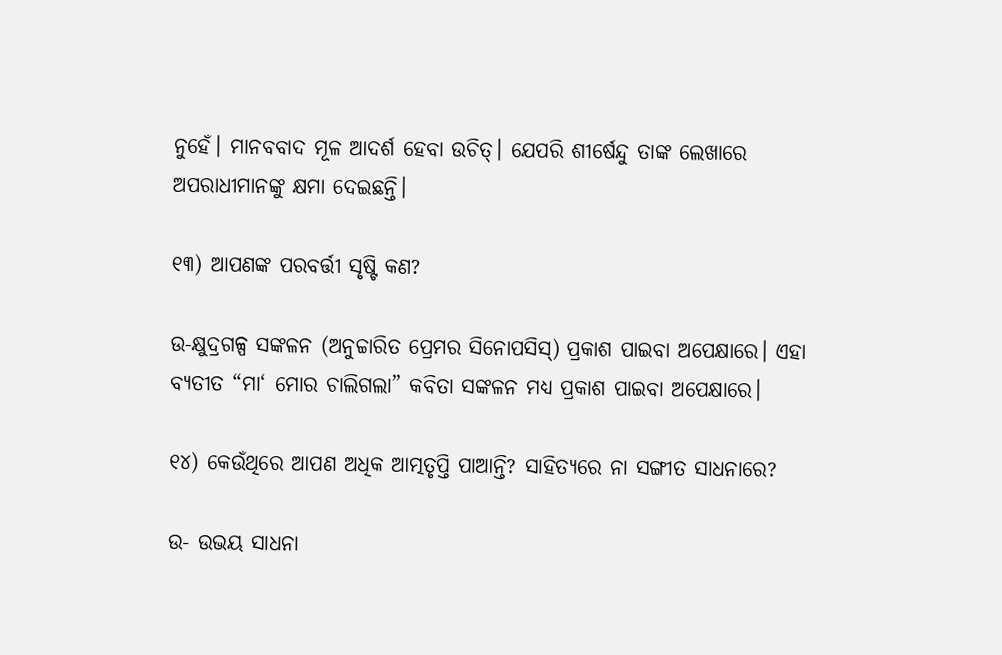ନୁହେଁ। ମାନବବାଦ ମୂଳ ଆଦର୍ଶ ହେବା ଉଚିତ୍। ଯେପରି ଶୀର୍ଷେନ୍ଦୁ ତାଙ୍କ ଲେଖାରେ ଅପରାଧୀମାନଙ୍କୁ କ୍ଷମା ଦେଇଛନ୍ତି।

୧୩) ଆପଣଙ୍କ ପରବର୍ତ୍ତୀ ସୃଷ୍ଟି କଣ?

ଉ-କ୍ଷୁଦ୍ରଗଳ୍ପ ସଙ୍କଳନ (ଅନୁଚ୍ଚାରିତ ପ୍ରେମର ସିନୋପସିସ୍) ପ୍ରକାଶ ପାଇବା ଅପେକ୍ଷାରେ। ଏହା ବ୍ୟତୀତ “ମା‘ ମୋର ଚାଲିଗଲା” କବିତା ସଙ୍କଳନ ମଧ୍ୟ ପ୍ରକାଶ ପାଇବା ଅପେକ୍ଷାରେ।

୧୪) କେଉଁଥିରେ ଆପଣ ଅଧିକ ଆତ୍ମତୃପ୍ତି ପାଆନ୍ତି? ସାହିତ୍ୟରେ ନା ସଙ୍ଗୀତ ସାଧନାରେ?

ଉ- ଉଭୟ ସାଧନା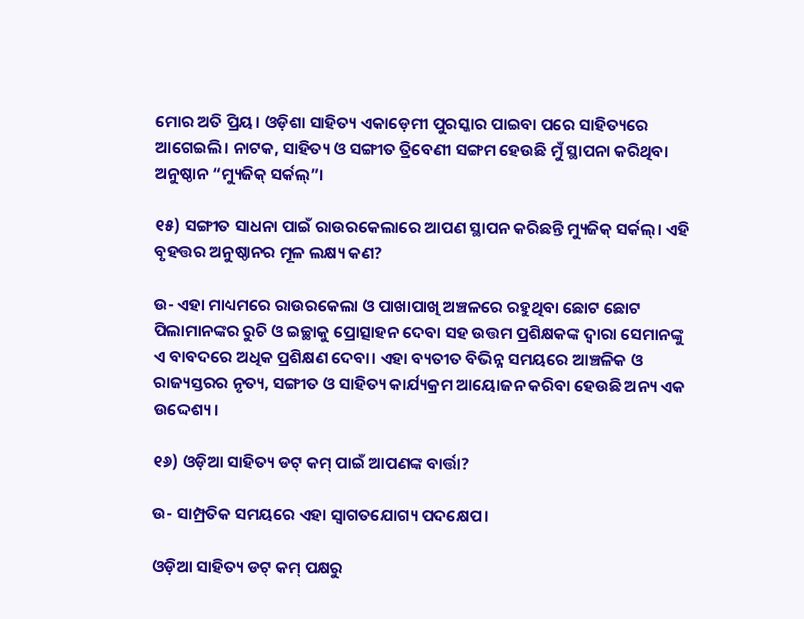ମୋର ଅତି ପ୍ରିୟ। ଓଡ଼ିଶା ସାହିତ୍ୟ ଏକାଡ଼େମୀ ପୁରସ୍କାର ପାଇବା ପରେ ସାହିତ୍ୟରେ ଆଗେଇଲି। ନାଟକ, ସାହିତ୍ୟ ଓ ସଙ୍ଗୀତ ତ୍ରିବେଣୀ ସଙ୍ଗମ ହେଉଛି ମୁଁ ସ୍ଥାପନା କରିଥିବା ଅନୁଷ୍ଠାନ “ମ୍ୟୁଜିକ୍ ସର୍କଲ୍”।

୧୫) ସଙ୍ଗୀତ ସାଧନା ପାଇଁ ରାଉରକେଲାରେ ଆପଣ ସ୍ଥାପନ କରିଛନ୍ତି ମ୍ୟୁଜିକ୍ ସର୍କଲ୍‌। ଏହି ବୃହତ୍ତର ଅନୁଷ୍ଠାନର ମୂଳ ଲକ୍ଷ୍ୟ କଣ?

ଉ- ଏହା ମାଧ୍ୟମରେ ରାଉରକେଲା ଓ ପାଖାପାଖି ଅଞ୍ଚଳରେ ରହୁଥିବା ଛୋଟ ଛୋଟ ପିଲାମାନଙ୍କର ରୁଚି ଓ ଇଚ୍ଛାକୁ ପ୍ରୋତ୍ସାହନ ଦେବା ସହ ଉତ୍ତମ ପ୍ରଶିକ୍ଷକଙ୍କ ଦ୍ବାରା ସେମାନଙ୍କୁ ଏ ବାବଦରେ ଅଧିକ ପ୍ରଶିକ୍ଷଣ ଦେବା। ଏହା ବ୍ୟତୀତ ବିଭିନ୍ନ ସମୟରେ ଆଞ୍ଚଳିକ ଓ ରାଜ୍ୟସ୍ତରର ନୃତ୍ୟ, ସଙ୍ଗୀତ ଓ ସାହିତ୍ୟ କାର୍ଯ୍ୟକ୍ରମ ଆୟୋଜନ କରିବା ହେଉଛି ଅନ୍ୟ ଏକ ଉଦ୍ଦେଶ୍ୟ।

୧୬) ଓଡ଼ିଆ ସାହିତ୍ୟ ଡଟ୍ କମ୍ ପାଇଁ ଆପଣଙ୍କ ବାର୍ତ୍ତା?

ଉ- ସାମ୍ପ୍ରତିକ ସମୟରେ ଏହା ସ୍ବାଗତଯୋଗ୍ୟ ପଦକ୍ଷେପ।

ଓଡ଼ିଆ ସାହିତ୍ୟ ଡଟ୍‌ କମ୍‌ ପକ୍ଷରୁ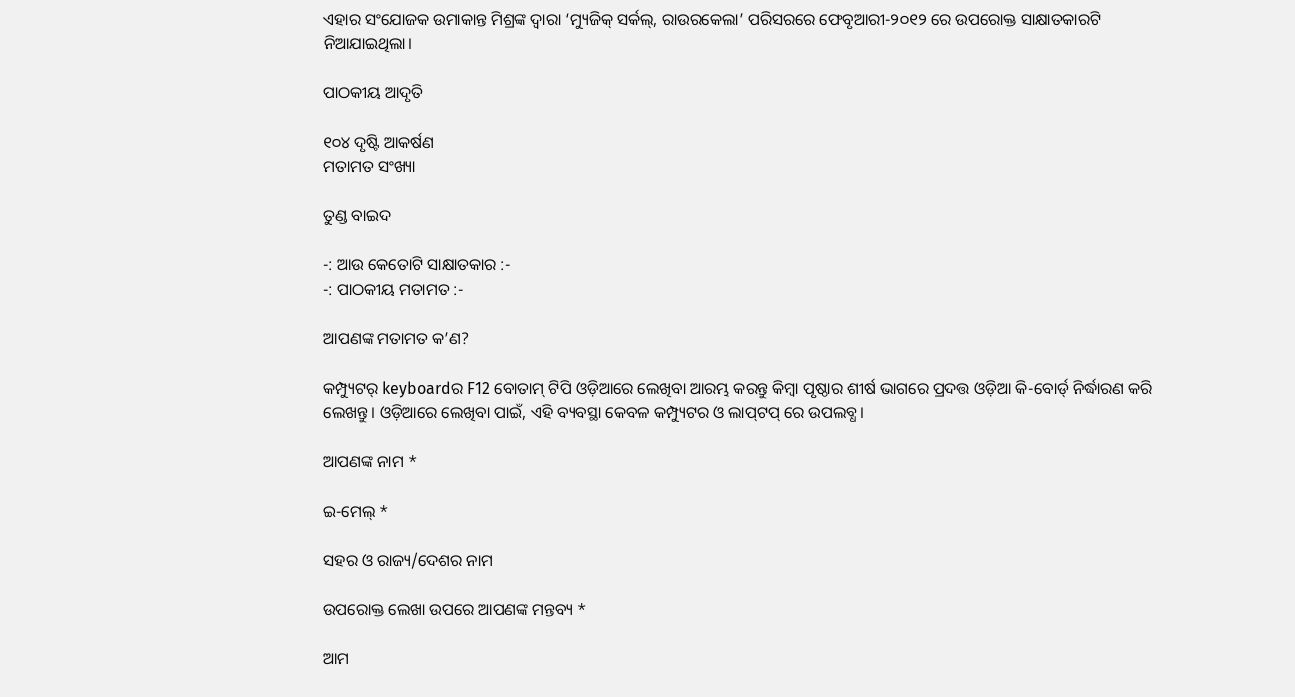ଏହାର ସଂଯୋଜକ ଉମାକାନ୍ତ ମିଶ୍ରଙ୍କ ଦ୍ବାରା ‘ମ୍ୟୁଜିକ୍‌ ସର୍କଲ୍‌, ରାଉରକେଲା’ ପରିସରରେ ଫେବୃଆରୀ-୨୦୧୨ ରେ ଉପରୋକ୍ତ ସାକ୍ଷାତକାରଟି ନିଆଯାଇଥିଲା।

ପାଠକୀୟ ଆଦୃତି

୧୦୪ ଦୃଷ୍ଟି ଆକର୍ଷଣ
ମତାମତ ସଂଖ୍ୟା

ତୁଣ୍ଡ ବାଇଦ

-: ଆଉ କେତୋଟି ସାକ୍ଷାତକାର :-
-: ପାଠକୀୟ ମତାମତ :-

ଆପଣଙ୍କ ମତାମତ କ’ଣ?

କମ୍ପ୍ୟୁଟର୍ keyboardର F12 ବୋତାମ୍ ଟିପି ଓଡ଼ିଆରେ ଲେଖିବା ଆରମ୍ଭ କରନ୍ତୁ କିମ୍ବା ପୃଷ୍ଠାର ଶୀର୍ଷ ଭାଗରେ ପ୍ରଦତ୍ତ ଓଡ଼ିଆ କି-ବୋର୍ଡ୍ ନିର୍ଦ୍ଧାରଣ କରି ଲେଖନ୍ତୁ। ଓଡ଼ିଆରେ ଲେଖିବା ପାଇଁ, ଏହି ବ୍ୟବସ୍ଥା କେବଳ କମ୍ପ୍ୟୁଟର ଓ ଲାପ୍‌ଟପ୍ ରେ ଉପଲବ୍ଧ।

ଆପଣଙ୍କ ନାମ *

ଇ-ମେଲ୍ *

ସହର ଓ ରାଜ୍ୟ/ଦେଶର ନାମ

ଉପରୋକ୍ତ ଲେଖା ଉପରେ ଆପଣଙ୍କ ମନ୍ତବ୍ୟ *

ଆମ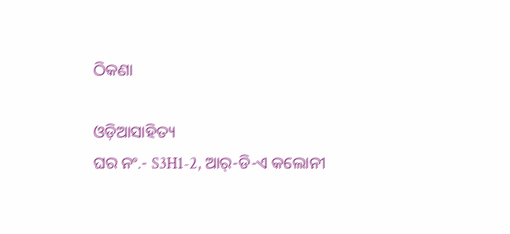ଠିକଣା

ଓଡ଼ିଆସାହିତ୍ୟ
ଘର ନଂ.- S3H1-2, ଆର୍-ଡି-ଏ କଲୋନୀ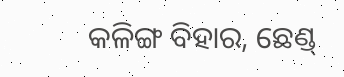କଳିଙ୍ଗ ବିହାର, ଛେଣ୍ଡ୍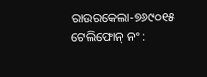ରାଉରକେଲା-୭୬୯୦୧୫
ଟେଲିଫୋନ୍ ନଂ :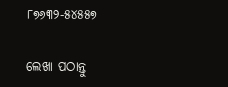୮୭୬୩୨-୫୪୫୫୭

ଲେଖା ପଠାନ୍ତୁ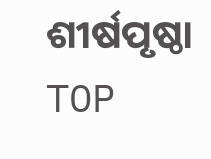ଶୀର୍ଷପୃଷ୍ଠା TOP